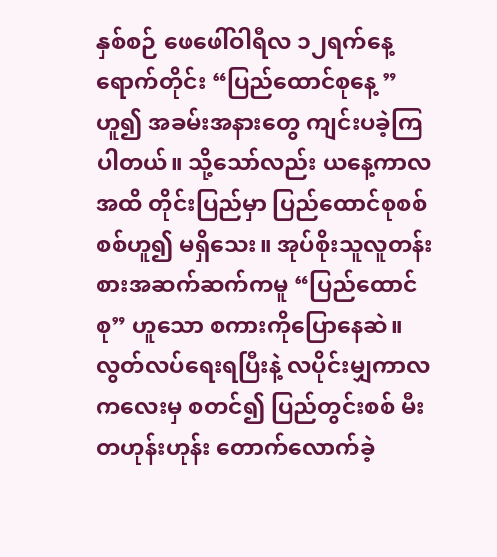နှစ်စဉ် ဖေဖေါ်ဝါရီလ ၁၂ရက်နေ့ရောက်တိုင်း “ပြည်ထောင်စုနေ့ ” ဟူ၍ အခမ်းအနားတွေ ကျင်းပခဲ့ကြပါတယ်။ သို့သော်လည်း ယနေ့ကာလအထိ တိုင်းပြည်မှာ ပြည်ထောင်စုစစ်စစ်ဟူ၍ မရှိသေး။ အုပ်စိုးသူလူတန်းစားအဆက်ဆက်ကမူ “ပြည်ထောင်စု” ဟူသော စကားကိုပြောနေဆဲ။ လွတ်လပ်ရေးရပြီးနဲ့ လပိုင်းမျှကာလကလေးမှ စတင်၍ ပြည်တွင်းစစ် မီးတဟုန်းဟုန်း တောက်လောက်ခဲ့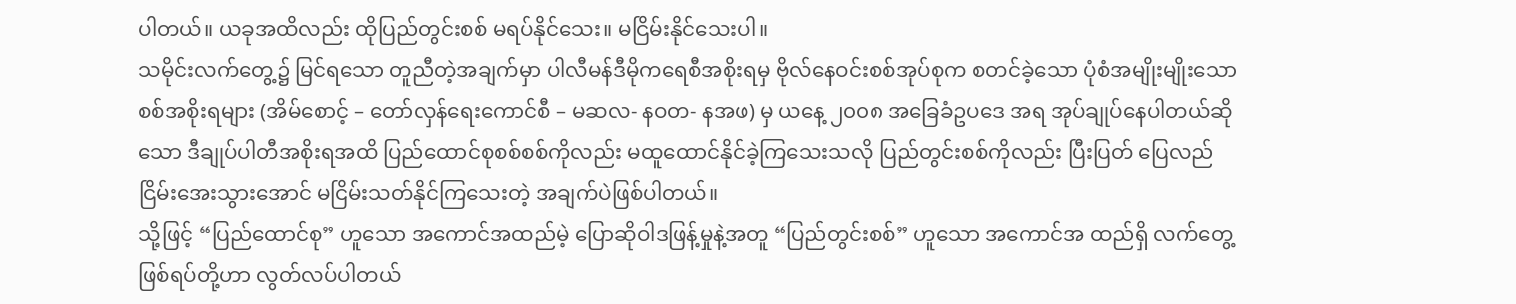ပါတယ်။ ယခုအထိလည်း ထိုပြည်တွင်းစစ် မရပ်နိုင်သေး။ မငြိမ်းနိုင်သေးပါ။
သမိုင်းလက်တွေ့၌ မြင်ရသော တူညီတဲ့အချက်မှာ ပါလီမန်ဒီမိုကရေစီအစိုးရမှ ဗိုလ်နေဝင်းစစ်အုပ်စုက စတင်ခဲ့သော ပုံစံအမျိုးမျိုးသော စစ်အစိုးရများ (အိမ်စောင့် – တော်လှန်ရေးကောင်စီ – မဆလ- နဝတ- နအဖ) မှ ယနေ့ ၂၀၀၈ အခြေခံဥပဒေ အရ အုပ်ချုပ်နေပါတယ်ဆိုသော ဒီချုပ်ပါတီအစိုးရအထိ ပြည်ထောင်စုစစ်စစ်ကိုလည်း မထူထောင်နိုင်ခဲ့ကြသေးသလို ပြည်တွင်းစစ်ကိုလည်း ပြီးပြတ် ပြေလည် ငြိမ်းအေးသွားအောင် မငြိမ်းသတ်နိုင်ကြသေးတဲ့ အချက်ပဲဖြစ်ပါတယ်။
သို့ဖြင့် “ပြည်ထောင်စု” ဟူသော အကောင်အထည်မဲ့ ပြောဆိုဝါဒဖြန့်မှုနဲ့အတူ “ပြည်တွင်းစစ်” ဟူသော အကောင်အ ထည်ရှိ လက်တွေ့ဖြစ်ရပ်တို့ဟာ လွတ်လပ်ပါတယ်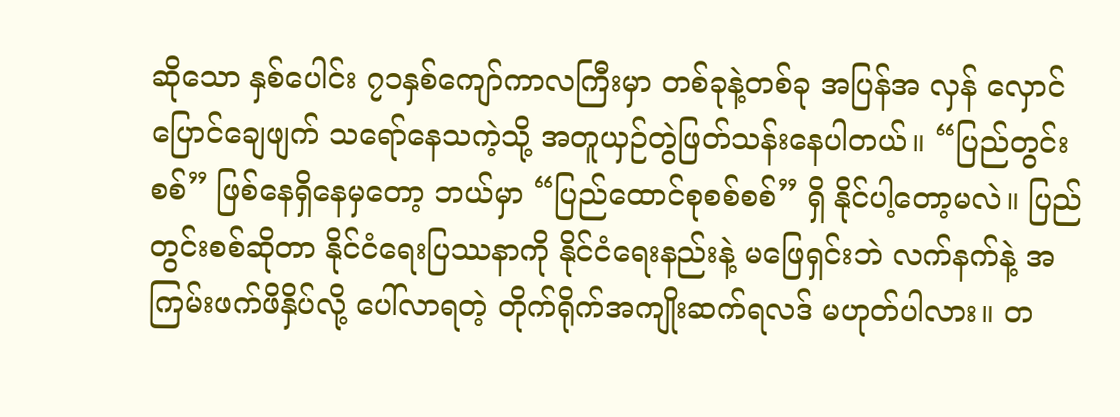ဆိုသော နှစ်ပေါင်း ၇၁နှစ်ကျော်ကာလကြီးမှာ တစ်ခုနဲ့တစ်ခု အပြန်အ လှန် လှောင်ပြောင်ချေဖျက် သရော်နေသကဲ့သို့ အတူယှဉ်တွဲဖြတ်သန်းနေပါတယ်။ “ပြည်တွင်းစစ်” ဖြစ်နေရှိနေမှတော့ ဘယ်မှာ “ပြည်ထောင်စုစစ်စစ်” ရှိ နိုင်ပါ့တော့မလဲ။ ပြည်တွင်းစစ်ဆိုတာ နိုင်ငံရေးပြဿနာကို နိုင်ငံရေးနည်းနဲ့ မဖြေရှင်းဘဲ လက်နက်နဲ့ အကြမ်းဖက်ဖိနှိပ်လို့ ပေါ်လာရတဲ့ တိုက်ရိုက်အကျိုးဆက်ရလဒ် မဟုတ်ပါလား။ တ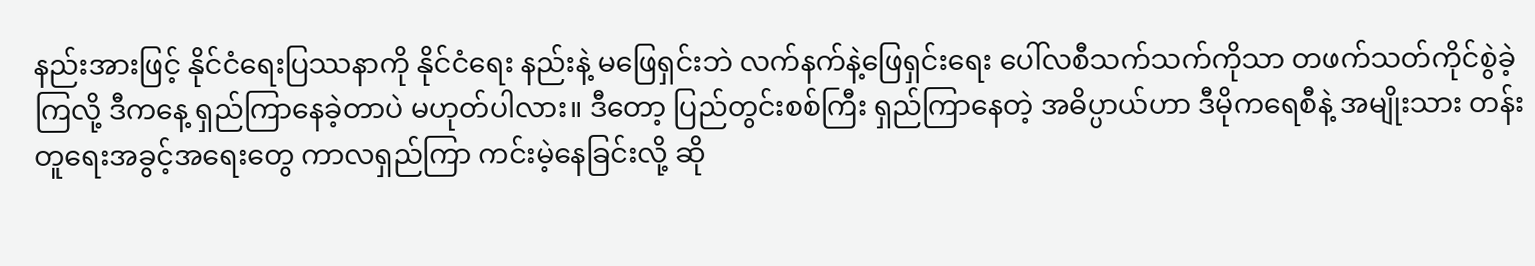နည်းအားဖြင့် နိုင်ငံရေးပြဿနာကို နိုင်ငံရေး နည်းနဲ့ မဖြေရှင်းဘဲ လက်နက်နဲ့ဖြေရှင်းရေး ပေါ်လစီသက်သက်ကိုသာ တဖက်သတ်ကိုင်စွဲခဲ့ကြလို့ ဒီကနေ့ ရှည်ကြာနေခဲ့တာပဲ မဟုတ်ပါလား။ ဒီတော့ ပြည်တွင်းစစ်ကြီး ရှည်ကြာနေတဲ့ အဓိပ္ပာယ်ဟာ ဒီမိုကရေစီနဲ့ အမျိုးသား တန်းတူရေးအခွင့်အရေးတွေ ကာလရှည်ကြာ ကင်းမဲ့နေခြင်းလို့ ဆို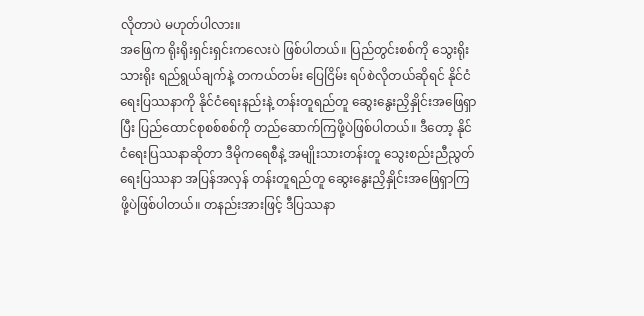လိုတာပဲ မဟုတ်ပါလား။
အဖြေက ရိုးရိုးရှင်းရှင်းကလေးပဲ ဖြစ်ပါတယ်။ ပြည်တွင်းစစ်ကို သွေးရိုးသားရိုး ရည်ရွယ်ချက်နဲ့ တကယ်တမ်း ပြေငြိမ်း ရပ်စဲလိုတယ်ဆိုရင် နိုင်ငံရေးပြဿနာကို နိုင်ငံရေးနည်းနဲ့ တန်းတူရည်တူ ဆွေးနွေးညှိနှိုင်းအဖြေရှာပြီး ပြည်ထောင်စုစစ်စစ်ကို တည်ဆောက်ကြဖို့ပဲဖြစ်ပါတယ်။ ဒီတော့ နိုင်ငံရေးပြဿနာဆိုတာ ဒီမိုကရေစီနဲ့ အမျိုးသားတန်းတူ သွေးစည်းညီညွတ် ရေးပြဿနာ အပြန်အလှန် တန်းတူရည်တူ ဆွေးနွေးညှိနှိုင်းအဖြေရှာကြဖို့ပဲဖြစ်ပါတယ်။ တနည်းအားဖြင့် ဒီပြဿနာ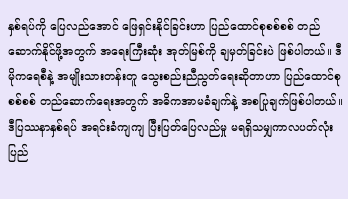နှစ်ရပ်ကို ပြေလည်အောင် ဖြေရှင်းနိုင်ခြင်းဟာ ပြည်ထောင်စုစစ်စစ် တည်ဆောက်နိုင်ဖို့အတွက် အရေးကြီးဆုံး အုတ်မြစ်ကို ချမှတ်ခြင်းပဲ ဖြစ်ပါတယ်။ ဒီမိုကရေစီနဲ့ အမျိုးသားတန်းတူ သွေးစည်းညီညွတ်ရေးဆိုတာဟာ ပြည်ထောင်စုစစ်စစ် တည်ဆောက်ရေးအတွက် အဓိကအာမခံချက်နဲ့ အစပြုချက်ဖြစ်ပါတယ်။ ဒီပြဿနာနှစ်ရပ် အရင်းခံကျကျ ပြီးပြတ်ပြေလည်မှု မရရှိသမျှကာလပတ်လုံး ပြည်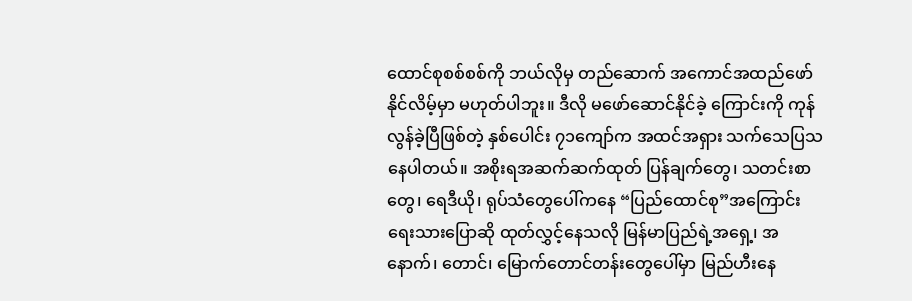ထောင်စုစစ်စစ်ကို ဘယ်လိုမှ တည်ဆောက် အကောင်အထည်ဖော်နိုင်လိမ့်မှာ မဟုတ်ပါဘူး။ ဒီလို မဖော်ဆောင်နိုင်ခဲ့ ကြောင်းကို ကုန်လွန်ခဲ့ပြီဖြစ်တဲ့ နှစ်ပေါင်း ၇၁ကျော်က အထင်အရှား သက်သေပြသနေပါတယ်။ အစိုးရအဆက်ဆက်ထုတ် ပြန်ချက်တွေ၊ သတင်းစာတွေ၊ ရေဒီယို၊ ရုပ်သံတွေပေါ်ကနေ “ပြည်ထောင်စု”အကြောင်း ရေးသားပြောဆို ထုတ်လွှင့်နေသလို မြန်မာပြည်ရဲ့အရှေ့၊ အနောက်၊ တောင်၊ မြောက်တောင်တန်းတွေပေါ်မှာ မြည်ဟီးနေ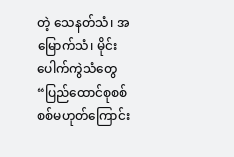တဲ့ သေနတ်သံ၊ အမြောက်သံ၊ မိုင်းပေါက်ကွဲသံတွေ “ပြည်ထောင်စုစစ်စစ်မဟုတ်ကြောင်း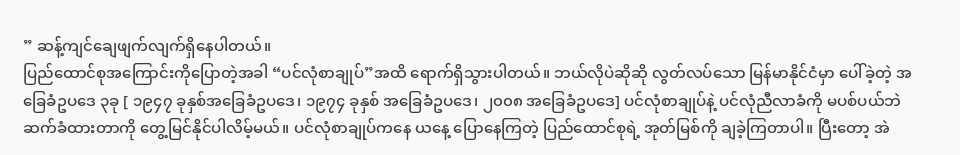” ဆန့်ကျင်ချေဖျက်လျက်ရှိနေပါတယ်။
ပြည်ထောင်စုအကြောင်းကိုပြောတဲ့အခါ “ပင်လုံစာချုပ်”အထိ ရောက်ရှိသွားပါတယ်။ ဘယ်လိုပဲဆိုဆို လွတ်လပ်သော မြန်မာနိုင်ငံမှာ ပေါ်ခဲ့တဲ့ အခြေခံဥပဒေ ၃ခု [ ၁၉၄၇ ခုနှစ်အခြေခံဥပဒေ၊ ၁၉၇၄ ခုနှစ် အခြေခံဥပဒေ၊ ၂၀၀၈ အခြေခံဥပဒေ] ပင်လုံစာချုပ်နဲ့ ပင်လုံညီလာခံကို မပစ်ပယ်ဘဲ ဆက်ခံထားတာကို တွေ့မြင်နိုင်ပါလိမ့်မယ်။ ပင်လုံစာချုပ်ကနေ ယနေ့ ပြောနေကြတဲ့ ပြည်ထောင်စုရဲ့ အုတ်မြစ်ကို ချခဲ့ကြတာပါ။ ပြီးတော့ အဲ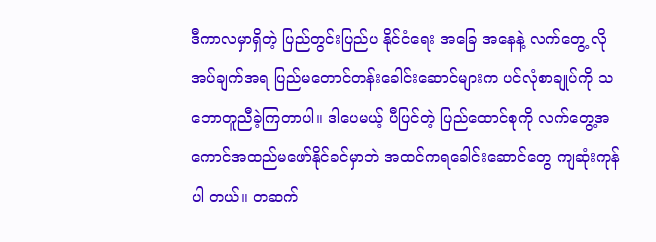ဒီကာလမှာရှိတဲ့ ပြည်တွင်းပြည်ပ နိုင်ငံရေး အခြေ အနေနဲ့ လက်တွေ့ လိုအပ်ချက်အရ ပြည်မတောင်တန်းခေါင်းဆောင်များက ပင်လုံစာချုပ်ကို သဘောတူညီခဲ့ကြတာပါ။ ဒါပေမယ့် ပီပြင်တဲ့ ပြည်ထောင်စုကို လက်တွေ့အကောင်အထည်မဖော်နိုင်ခင်မှာဘဲ အထင်ကရခေါင်းဆောင်တွေ ကျဆုံးကုန်ပါ တယ်။ တဆက်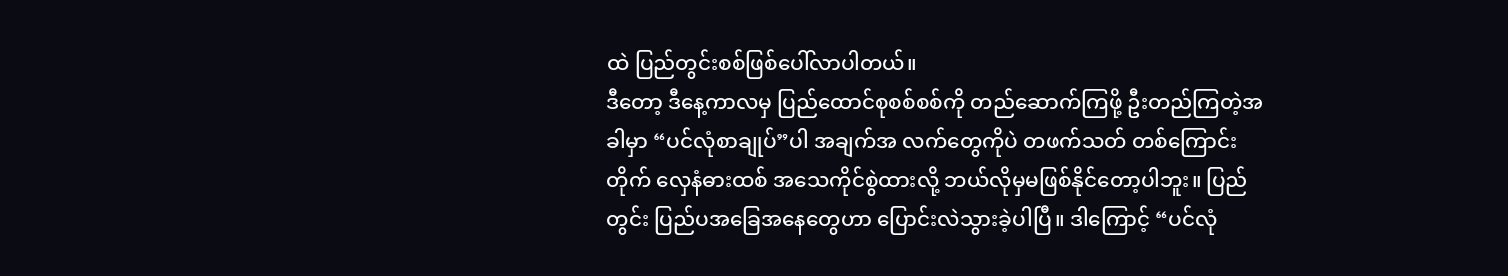ထဲ ပြည်တွင်းစစ်ဖြစ်ပေါ်လာပါတယ်။
ဒီတော့ ဒီနေ့ကာလမှ ပြည်ထောင်စုစစ်စစ်ကို တည်ဆောက်ကြဖို့ ဦးတည်ကြတဲ့အခါမှာ “ပင်လုံစာချုပ်”ပါ အချက်အ လက်တွေကိုပဲ တဖက်သတ် တစ်ကြောင်းတိုက် လှေနံဓားထစ် အသေကိုင်စွဲထားလို့ ဘယ်လိုမှမဖြစ်နိုင်တော့ပါဘူး။ ပြည်တွင်း ပြည်ပအခြေအနေတွေဟာ ပြောင်းလဲသွားခဲ့ပါပြီ။ ဒါကြောင့် “ပင်လုံ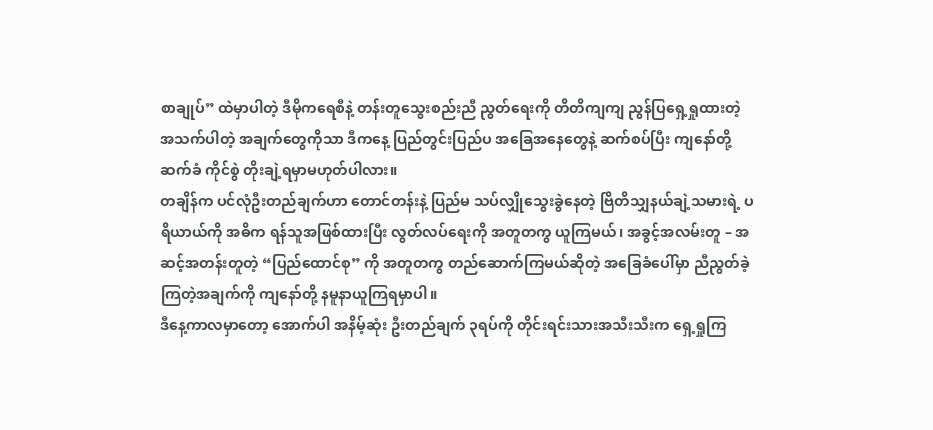စာချုပ်” ထဲမှာပါတဲ့ ဒီမိုကရေစီနဲ့ တန်းတူသွေးစည်းညီ ညွတ်ရေးကို တိတိကျကျ ညွန်ပြရှေ့ရှုထားတဲ့ အသက်ပါတဲ့ အချက်တွေကိုသာ ဒီကနေ့ ပြည်တွင်းပြည်ပ အခြေအနေတွေနဲ့ ဆက်စပ်ပြီး ကျနော်တို့ ဆက်ခံ ကိုင်စွဲ တိုးချဲ့ရမှာမဟုတ်ပါလား။
တချိန်က ပင်လုံဦးတည်ချက်ဟာ တောင်တန်းနဲ့ ပြည်မ သပ်လျှိုသွေးခွဲနေတဲ့ ဗြိတိသျှနယ်ချဲ့သမားရဲ့ ပရိယာယ်ကို အဓိက ရန်သူအဖြစ်ထားပြီး လွတ်လပ်ရေးကို အတူတကွ ယူကြမယ်၊ အခွင့်အလမ်းတူ – အဆင့်အတန်းတူတဲ့ “ပြည်ထောင်စု” ကို အတူတကွ တည်ဆောက်ကြမယ်ဆိုတဲ့ အခြေခံပေါ်မှာ ညီညွတ်ခဲ့ကြတဲ့အချက်ကို ကျနော်တို့ နမူနာယူကြရမှာပါ။
ဒီနေ့ကာလမှာတော့ အောက်ပါ အနိမ့်ဆုံး ဦးတည်ချက် ၃ရပ်ကို တိုင်းရင်းသားအသီးသီးက ရှေ့ရှုကြ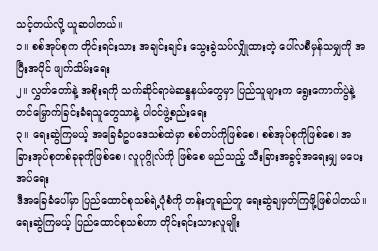သင့်တယ်လို့ ယူဆပါတယ်။
၁။ စစ်အုပ်စုက တိုင်းရင်းသား အချင်းချင်း သွေးခွဲသပ်လျှိုထားတဲ့ ပေါ်လစီမှန်သမျှကို အပြီးအပိုင် ဖျက်သိမ်းရေး
၂။ လွှတ်တော်နဲ့ အစိုးရကို သက်ဆိုင်ရာမဲဆန္ဒနယ်တွေမှာ ပြည်သူများက ရွေးကောက်ပွဲနဲ့ တင်မြှောက်ခြင်းခံရသူတွေသာနဲ့ ပါဝင်ဖွဲ့စည်းရေး
၃။ ရေးဆွဲကြမယ့် အခြေခံဥပဒေသစ်ထဲမှာ စစ်တပ်ကိုဖြစ်စေ၊ စစ်အုပ်စုကိုဖြစ်စေ၊ အခြားအုပ်စုတစ်ခုခုကိုဖြစ်စေ၊ လူပုဂ္ဂိုလ်ကို ဖြစ်စေ မည်သည့် သီးခြားအခွင့်အရေးမျှ မပေးအပ်ရေး
ဒီအခြေခံပေါ်မှာ ပြည်ထောင်စုသစ်ရဲ့ပုံစံကို တန်းတူရည်တူ ရေးဆွဲချမှတ်ကြဖို့ဖြစ်ပါတယ်။ ရေးဆွဲကြမယ့် ပြည်ထောင်စုသစ်ဟာ တိုင်းရင်းသားလူမျိုး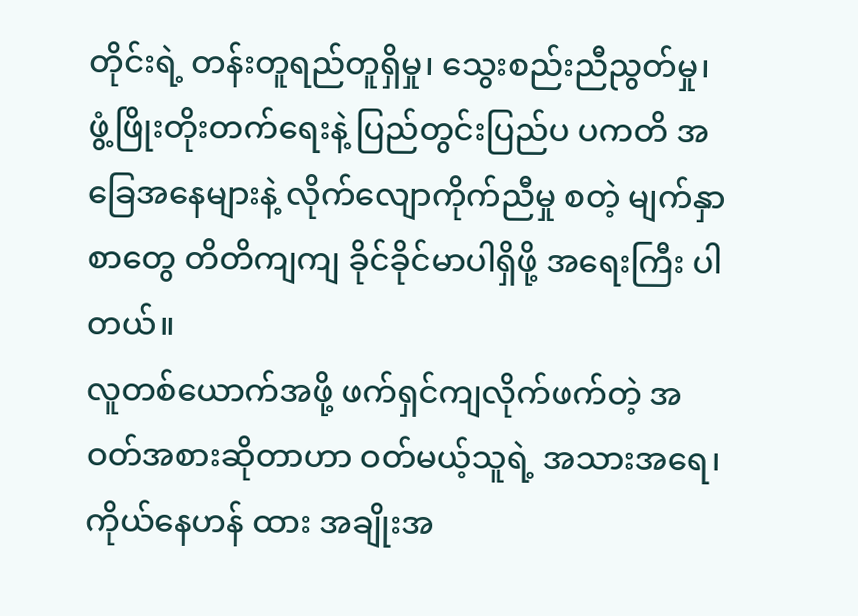တိုင်းရဲ့ တန်းတူရည်တူရှိမှု၊ သွေးစည်းညီညွတ်မှု၊ ဖွံ့ဖြိုးတိုးတက်ရေးနဲ့ ပြည်တွင်းပြည်ပ ပကတိ အခြေအနေများနဲ့ လိုက်လျောကိုက်ညီမှု စတဲ့ မျက်နှာစာတွေ တိတိကျကျ ခိုင်ခိုင်မာပါရှိဖို့ အရေးကြီး ပါတယ်။
လူတစ်ယောက်အဖို့ ဖက်ရှင်ကျလိုက်ဖက်တဲ့ အဝတ်အစားဆိုတာဟာ ဝတ်မယ့်သူရဲ့ အသားအရေ၊ ကိုယ်နေဟန် ထား အချိုးအ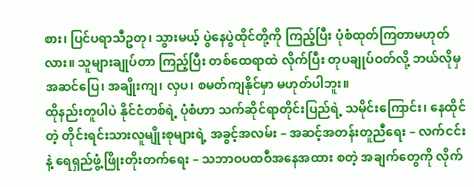စား၊ ပြင်ပရာသီဥတု၊ သွားမယ့် ပွဲနေပွဲထိုင်တို့ကို ကြည့်ပြီး ပုံစံထုတ်ကြတာမဟုတ်လား။ သူများချုပ်တာ ကြည့်ပြီး တစ်ထေရာထဲ လိုက်ပြီး တုပချုပ်ဝတ်လို့ ဘယ်လိုမှ အဆင်ပြေ၊ အချိုးကျ၊ လှပ၊ စမတ်ကျနိုင်မှာ မဟုတ်ပါဘူး။
ထိုနည်းတူပါပဲ နိုင်ငံတစ်ရဲ့ ပုံစံဟာ သက်ဆိုင်ရာတိုင်းပြည်ရဲ့ သမိုင်းကြောင်း၊ နေထိုင်တဲ့ တိုင်းရင်းသားလူမျိုးစုများရဲ့ အခွင့်အလမ်း – အဆင့်အတန်းတူညီရေး – လက်ငင်းနဲ့ ရေရှည်ဖွံ့ဖြိုးတိုးတက်ရေး – သဘာဝပထဝီအနေအထား စတဲ့ အချက်တွေကို လိုက်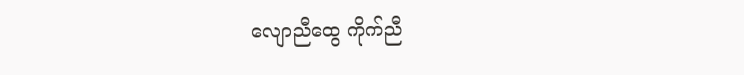လျောညီထွေ ကိုက်ညီ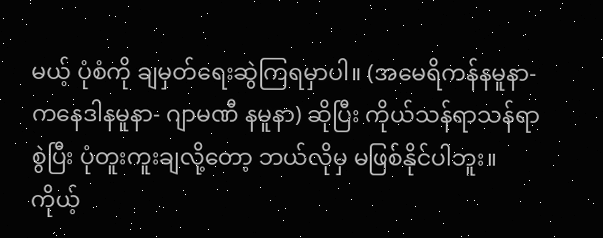မယ့် ပုံစံကို ချမှတ်ရေးဆွဲကြရမှာပါ။ (အမေရိကန်နမူနာ- ကနေဒါနမူနာ- ဂျာမဏီ နမူနာ) ဆိုပြီး ကိုယ်သန်ရာသန်ရာ စွဲပြီး ပုံတူးကူးချလို့တော့ ဘယ်လိုမှ မဖြစ်နိုင်ပါဘူး။ ကိုယ့်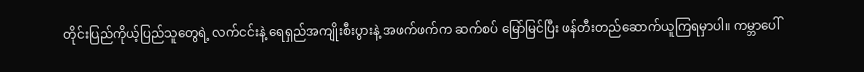တိုင်းပြည်ကိုယ့်ပြည်သူတွေရဲ့ လက်ငင်းနဲ့ ရေရှည်အကျိုးစီးပွားနဲ့ အဖက်ဖက်က ဆက်စပ် မြော်မြင်ပြီး ဖန်တီးတည်ဆောက်ယူကြရမှာပါ။ ကမ္ဘာပေါ်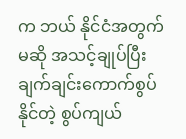က ဘယ် နိုင်ငံအတွက်မဆို အသင့်ချုပ်ပြီး ချက်ချင်းကောက်စွပ်နိုင်တဲ့ စွပ်ကျယ်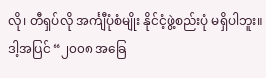လို၊ တီရှပ်လို အင်္ကျီပုံစံမျိုး နိုင်ငံ့ဖွဲ့စည်းပုံ မရှိပါဘူး။
ဒါ့အပြင် “၂၀၀၈ အခြေ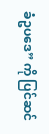ခံဥပဒေ” ကို ပြင်ဆင်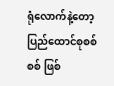ရုံလောက်နဲ့တော့ ပြည်ထောင်စုစစ်စစ် ဖြစ်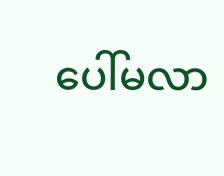ပေါ်မလာ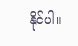နိုင်ပါ။